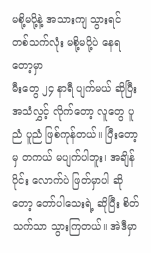မစို့မပို့နဲ့ အသားကျ သွားရင် တစ်သက်လုံး မစို့မပို့ပဲ နေရတော့မှာ
မီးတွေ ၂၄ နာရီ ပျက်မယ် ဆိုပြီး အသံလွှင့် လိုက်တော့ လူတွေ ပူညံ ပူညံ ဖြစ်ကုန်တယ်။ ပြီးတော့မှ တကယ် မပျက်ပါဘူး၊ အချိန်ပိုင်း လောက်ပဲ ဖြတ်မှာပါ ဆိုတော့ တော်ပါသေးရဲ့ ဆိုပြီး စိတ်သက်သာ သွားကြတယ်။ အဲဒီမှာ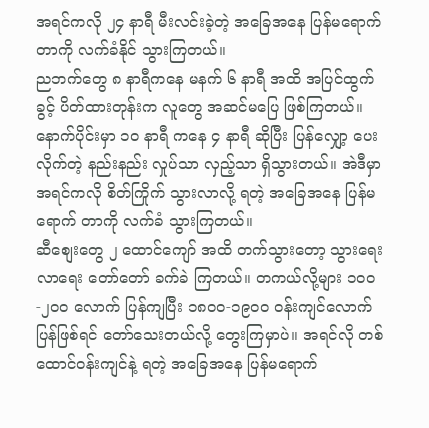အရင်ကလို ၂၄ နာရီ မီးလင်းခဲ့တဲ့ အခြေအနေ ပြန်မရောက်တာကို လက်ခံနိုင် သွားကြတယ်။
ညဘက်တွေ ၈ နာရီကနေ မနက် ၆ နာရီ အထိ အပြင်ထွက်ခွင့် ပိတ်ထားတုန်းက လူတွေ အဆင်မပြေ ဖြစ်ကြတယ်။ နောက်ပိုင်းမှာ ၁၀ နာရီ ကနေ ၄ နာရီ ဆိုပြီး ပြန်လျှော့ ပေးလိုက်တဲ့ နည်းနည်း လှုပ်သာ လှည့်သာ ရှိသွားတယ်။ အဲဒီမှာ အရင်ကလို စိတ်ကြိုက် သွားလာလို့ ရတဲ့ အခြေအနေ ပြန်မရောက် တာကို လက်ခံ သွားကြတယ်။
ဆီစျေးတွေ ၂ ထောင်ကျော် အထိ တက်သွားတော့ သွားရေး လာရေး တော်တော် ခက်ခဲ ကြတယ်။ တကယ်လို့များ ၁၀၀-၂၀၀ လောက် ပြန်ကျပြီး ၁၈၀၀-၁၉၀၀ ဝန်းကျင်လောက် ပြန်ဖြစ်ရင် တော်သေးတယ်လို့ တွေးကြမှာပဲ။ အရင်လို တစ်ထောင်ဝန်းကျင်နဲ့ ရတဲ့ အခြေအနေ ပြန်မရောက်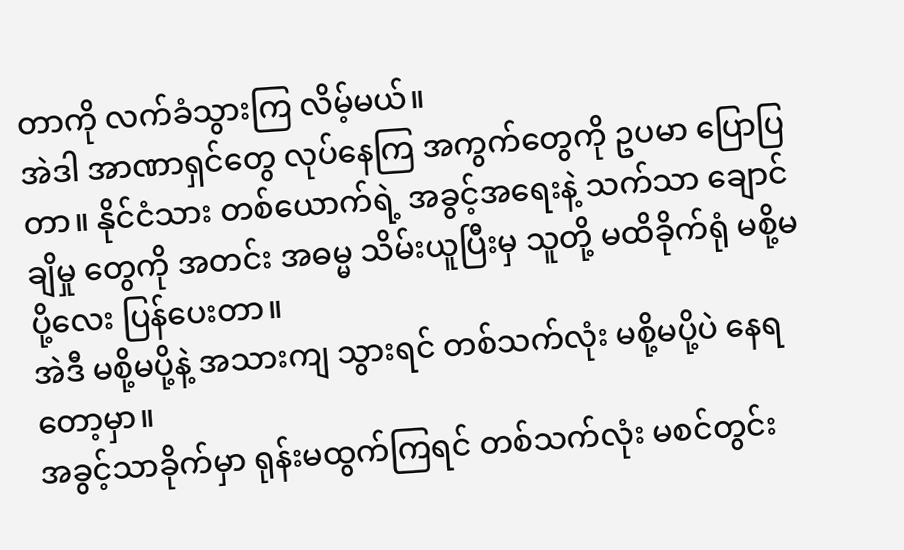တာကို လက်ခံသွားကြ လိမ့်မယ်။
အဲဒါ အာဏာရှင်တွေ လုပ်နေကြ အကွက်တွေကို ဥပမာ ပြောပြတာ။ နိုင်ငံသား တစ်ယောက်ရဲ့ အခွင့်အရေးနဲ့ သက်သာ ချောင်ချိမှု တွေကို အတင်း အဓမ္မ သိမ်းယူပြီးမှ သူတို့ မထိခိုက်ရုံ မစို့မပို့လေး ပြန်ပေးတာ။
အဲဒီ မစို့မပို့နဲ့ အသားကျ သွားရင် တစ်သက်လုံး မစို့မပို့ပဲ နေရတော့မှာ။
အခွင့်သာခိုက်မှာ ရုန်းမထွက်ကြရင် တစ်သက်လုံး မစင်တွင်း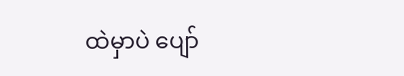ထဲမှာပဲ ပျော်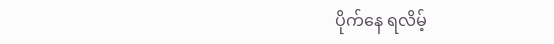ပိုက်နေ ရလိမ့်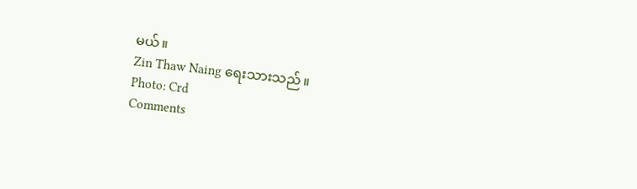မယ်။
Zin Thaw Naing ရေးသားသည်။
Photo: Crd
Comments